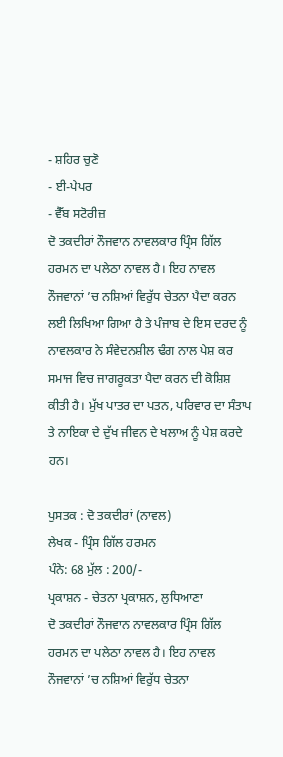- ਸ਼ਹਿਰ ਚੁਣੋ
- ਈ-ਪੇਪਰ
- ਵੈੱਬ ਸਟੋਰੀਜ਼
ਦੋ ਤਕਦੀਰਾਂ ਨੌਜਵਾਨ ਨਾਵਲਕਾਰ ਪ੍ਰਿੰਸ ਗਿੱਲ ਹਰਮਨ ਦਾ ਪਲੇਠਾ ਨਾਵਲ ਹੈ। ਇਹ ਨਾਵਲ ਨੌਜਵਾਨਾਂ ’ਚ ਨਸ਼ਿਆਂ ਵਿਰੁੱਧ ਚੇਤਨਾ ਪੈਦਾ ਕਰਨ ਲਈ ਲਿਖਿਆ ਗਿਆ ਹੈ ਤੇ ਪੰਜਾਬ ਦੇ ਇਸ ਦਰਦ ਨੂੰ ਨਾਵਲਕਾਰ ਨੇ ਸੰਵੇਦਨਸ਼ੀਲ ਢੰਗ ਨਾਲ ਪੇਸ਼ ਕਰ ਸਮਾਜ ਵਿਚ ਜਾਗਰੂਕਤਾ ਪੈਦਾ ਕਰਨ ਦੀ ਕੋਸ਼ਿਸ਼ ਕੀਤੀ ਹੈ। ਮੁੱਖ ਪਾਤਰ ਦਾ ਪਤਨ, ਪਰਿਵਾਰ ਦਾ ਸੰਤਾਪ ਤੇ ਨਾਇਕਾ ਦੇ ਦੁੱਖ ਜੀਵਨ ਦੇ ਖਲਾਅ ਨੂੰ ਪੇਸ਼ ਕਰਦੇ ਹਨ।

ਪੁਸਤਕ : ਦੋ ਤਕਦੀਰਾਂ (ਨਾਵਲ)
ਲੇਖਕ - ਪ੍ਰਿੰਸ ਗਿੱਲ ਹਰਮਨ
ਪੰਨੇ: 68 ਮੁੱਲ : 200/-
ਪ੍ਰਕਾਸ਼ਨ - ਚੇਤਨਾ ਪ੍ਰਕਾਸ਼ਨ, ਲੁਧਿਆਣਾ
ਦੋ ਤਕਦੀਰਾਂ ਨੌਜਵਾਨ ਨਾਵਲਕਾਰ ਪ੍ਰਿੰਸ ਗਿੱਲ ਹਰਮਨ ਦਾ ਪਲੇਠਾ ਨਾਵਲ ਹੈ। ਇਹ ਨਾਵਲ ਨੌਜਵਾਨਾਂ ’ਚ ਨਸ਼ਿਆਂ ਵਿਰੁੱਧ ਚੇਤਨਾ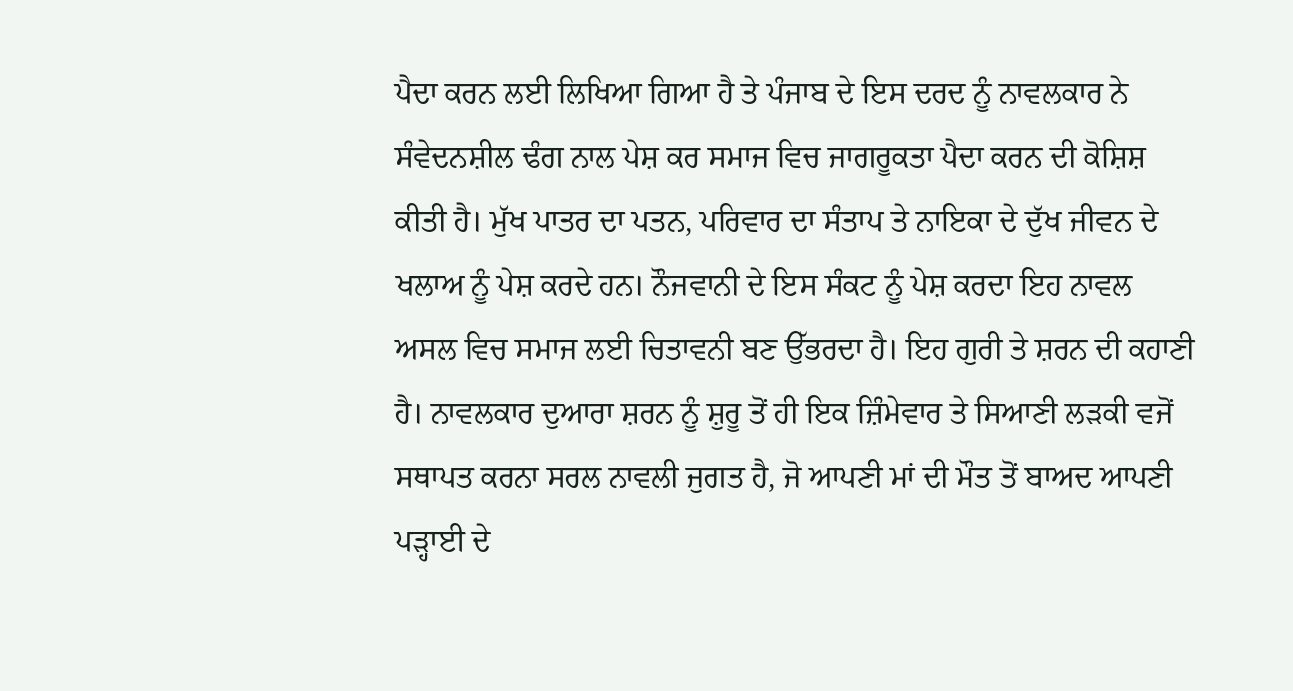ਪੈਦਾ ਕਰਨ ਲਈ ਲਿਖਿਆ ਗਿਆ ਹੈ ਤੇ ਪੰਜਾਬ ਦੇ ਇਸ ਦਰਦ ਨੂੰ ਨਾਵਲਕਾਰ ਨੇ ਸੰਵੇਦਨਸ਼ੀਲ ਢੰਗ ਨਾਲ ਪੇਸ਼ ਕਰ ਸਮਾਜ ਵਿਚ ਜਾਗਰੂਕਤਾ ਪੈਦਾ ਕਰਨ ਦੀ ਕੋਸ਼ਿਸ਼ ਕੀਤੀ ਹੈ। ਮੁੱਖ ਪਾਤਰ ਦਾ ਪਤਨ, ਪਰਿਵਾਰ ਦਾ ਸੰਤਾਪ ਤੇ ਨਾਇਕਾ ਦੇ ਦੁੱਖ ਜੀਵਨ ਦੇ ਖਲਾਅ ਨੂੰ ਪੇਸ਼ ਕਰਦੇ ਹਨ। ਨੌਜਵਾਨੀ ਦੇ ਇਸ ਸੰਕਟ ਨੂੰ ਪੇਸ਼ ਕਰਦਾ ਇਹ ਨਾਵਲ ਅਸਲ ਵਿਚ ਸਮਾਜ ਲਈ ਚਿਤਾਵਨੀ ਬਣ ਉੱਭਰਦਾ ਹੈ। ਇਹ ਗੁਰੀ ਤੇ ਸ਼ਰਨ ਦੀ ਕਹਾਣੀ ਹੈ। ਨਾਵਲਕਾਰ ਦੁਆਰਾ ਸ਼ਰਨ ਨੂੰ ਸ਼ੁਰੂ ਤੋਂ ਹੀ ਇਕ ਜ਼ਿੰਮੇਵਾਰ ਤੇ ਸਿਆਣੀ ਲੜਕੀ ਵਜੋਂ ਸਥਾਪਤ ਕਰਨਾ ਸਰਲ ਨਾਵਲੀ ਜੁਗਤ ਹੈ, ਜੋ ਆਪਣੀ ਮਾਂ ਦੀ ਮੌਤ ਤੋਂ ਬਾਅਦ ਆਪਣੀ ਪੜ੍ਹਾਈ ਦੇ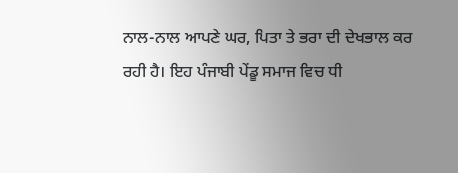ਨਾਲ-ਨਾਲ ਆਪਣੇ ਘਰ, ਪਿਤਾ ਤੇ ਭਰਾ ਦੀ ਦੇਖਭਾਲ ਕਰ ਰਹੀ ਹੈ। ਇਹ ਪੰਜਾਬੀ ਪੇਂਡੂ ਸਮਾਜ ਵਿਚ ਧੀ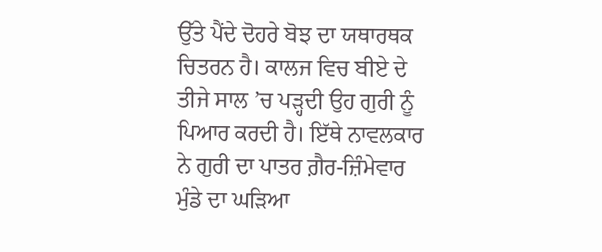ਉੱਤੇ ਪੈਂਦੇ ਦੋਹਰੇ ਬੋਝ ਦਾ ਯਥਾਰਥਕ ਚਿਤਰਨ ਹੈ। ਕਾਲਜ ਵਿਚ ਬੀਏ ਦੇ ਤੀਜੇ ਸਾਲ ’ਚ ਪੜ੍ਹਦੀ ਉਹ ਗੁਰੀ ਨੂੰ ਪਿਆਰ ਕਰਦੀ ਹੈ। ਇੱਥੇ ਨਾਵਲਕਾਰ ਨੇ ਗੁਰੀ ਦਾ ਪਾਤਰ ਗ਼ੈਰ-ਜ਼ਿੰਮੇਵਾਰ ਮੁੰਡੇ ਦਾ ਘੜਿਆ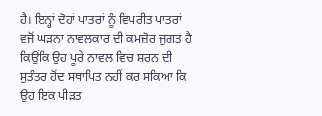ਹੈ। ਇਨ੍ਹਾਂ ਦੋਹਾਂ ਪਾਤਰਾਂ ਨੂੰ ਵਿਪਰੀਤ ਪਾਤਰਾਂ ਵਜੋਂ ਘੜਨਾ ਨਾਵਲਕਾਰ ਦੀ ਕਮਜ਼ੋਰ ਜੁਗਤ ਹੈ ਕਿਉਂਕਿ ਉਹ ਪੂਰੇ ਨਾਵਲ ਵਿਚ ਸ਼ਰਨ ਦੀ ਸੁਤੰਤਰ ਹੋਂਦ ਸਥਾਪਿਤ ਨਹੀਂ ਕਰ ਸਕਿਆ ਕਿ ਉਹ ਇਕ ਪੀੜਤ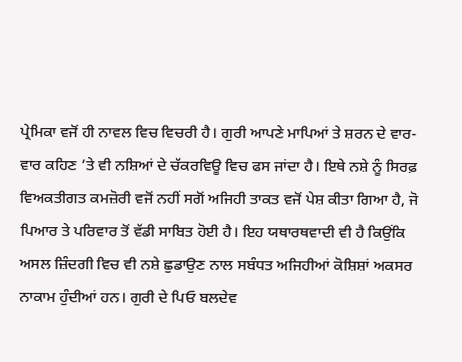ਪ੍ਰੇਮਿਕਾ ਵਜੋਂ ਹੀ ਨਾਵਲ ਵਿਚ ਵਿਚਰੀ ਹੈ। ਗੁਰੀ ਆਪਣੇ ਮਾਪਿਆਂ ਤੇ ਸ਼ਰਨ ਦੇ ਵਾਰ-ਵਾਰ ਕਹਿਣ ’ਤੇ ਵੀ ਨਸ਼ਿਆਂ ਦੇ ਚੱਕਰਵਿਊ ਵਿਚ ਫਸ ਜਾਂਦਾ ਹੈ। ਇਥੇ ਨਸ਼ੇ ਨੂੰ ਸਿਰਫ਼ ਵਿਅਕਤੀਗਤ ਕਮਜ਼ੋਰੀ ਵਜੋਂ ਨਹੀਂ ਸਗੋਂ ਅਜਿਹੀ ਤਾਕਤ ਵਜੋਂ ਪੇਸ਼ ਕੀਤਾ ਗਿਆ ਹੈ, ਜੋ ਪਿਆਰ ਤੇ ਪਰਿਵਾਰ ਤੋਂ ਵੱਡੀ ਸਾਬਿਤ ਹੋਈ ਹੈ। ਇਹ ਯਥਾਰਥਵਾਦੀ ਵੀ ਹੈ ਕਿਉਂਕਿ ਅਸਲ ਜ਼ਿੰਦਗੀ ਵਿਚ ਵੀ ਨਸ਼ੇ ਛੁਡਾਉਣ ਨਾਲ ਸਬੰਧਤ ਅਜਿਹੀਆਂ ਕੋਸ਼ਿਸ਼ਾਂ ਅਕਸਰ ਨਾਕਾਮ ਹੁੰਦੀਆਂ ਹਨ। ਗੁਰੀ ਦੇ ਪਿਓ ਬਲਦੇਵ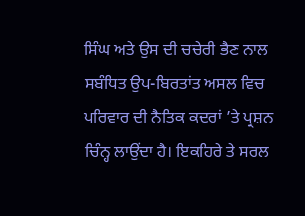ਸਿੰਘ ਅਤੇ ਉਸ ਦੀ ਚਚੇਰੀ ਭੈਣ ਨਾਲ ਸਬੰਧਿਤ ਉਪ-ਬਿਰਤਾਂਤ ਅਸਲ ਵਿਚ ਪਰਿਵਾਰ ਦੀ ਨੈਤਿਕ ਕਦਰਾਂ ’ਤੇ ਪ੍ਰਸ਼ਨ ਚਿੰਨ੍ਹ ਲਾਉਂਦਾ ਹੈ। ਇਕਹਿਰੇ ਤੇ ਸਰਲ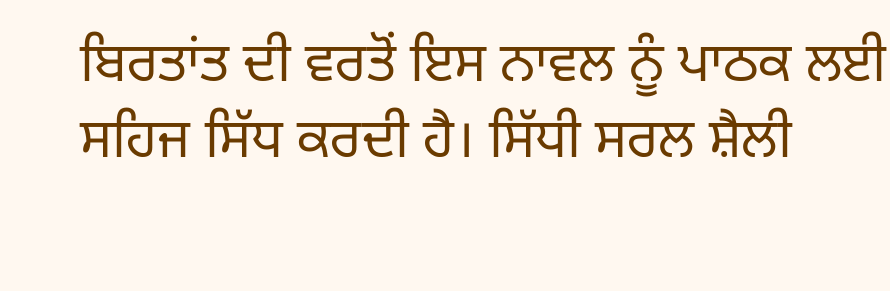ਬਿਰਤਾਂਤ ਦੀ ਵਰਤੋਂ ਇਸ ਨਾਵਲ ਨੂੰ ਪਾਠਕ ਲਈ ਸਹਿਜ ਸਿੱਧ ਕਰਦੀ ਹੈ। ਸਿੱਧੀ ਸਰਲ ਸ਼ੈਲੀ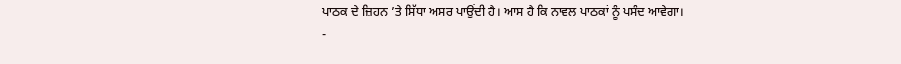ਪਾਠਕ ਦੇ ਜ਼ਿਹਨ ’ਤੇ ਸਿੱਧਾ ਅਸਰ ਪਾਉਂਦੀ ਹੈ। ਆਸ ਹੈ ਕਿ ਨਾਵਲ ਪਾਠਕਾਂ ਨੂੰ ਪਸੰਦ ਆਵੇਗਾ।
-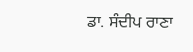ਡਾ. ਸੰਦੀਪ ਰਾਣਾ